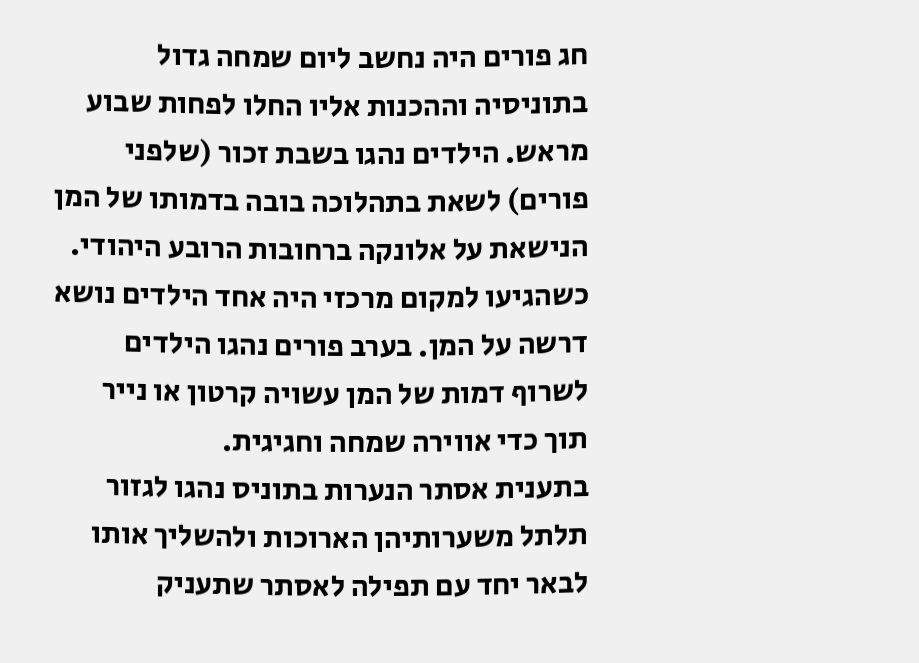חג פורים היה נחשב ליום שמחה גדול בתוניסיה וההכנות אליו החלו לפחות שבוע מראש. הילדים נהגו בשבת זכור (שלפני פורים) לשאת בתהלוכה בובה בדמותו של המן הנישאת על אלונקה ברחובות הרובע היהודי. כשהגיעו למקום מרכזי היה אחד הילדים נושא דרשה על המן. בערב פורים נהגו הילדים לשרוף דמות של המן עשויה קרטון או נייר תוך כדי אווירה שמחה וחגיגית.
בתענית אסתר הנערות בתוניס נהגו לגזור תלתל משערותיהן הארוכות ולהשליך אותו לבאר יחד עם תפילה לאסתר שתעניק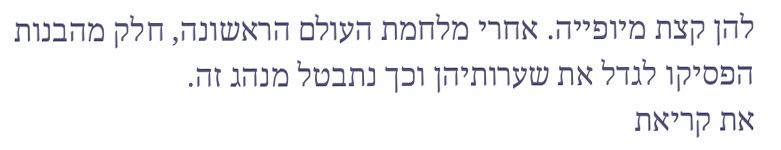להן קצת מיופייה. אחרי מלחמת העולם הראשונה, חלק מהבנות הפסיקו לגדל את שערותיהן וכך נתבטל מנהג זה.
את קריאת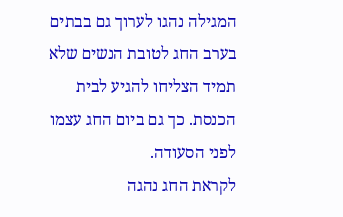המגילה נהגו לערוך גם בבתים בערב החג לטובת הנשים שלא תמיד הצליחו להגיע לבית הכנסת. כך גם ביום החג עצמו לפני הסעודה.
לקראת החג נהגה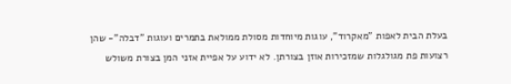בעלת הבית לאפות "מאקרוד", עוגות מיוחדות מסולת ממולאת בתמרים ועוגות "דבלה"- שהן רצועות פת מגולגלות שמזכירות אוזן בצורתן. לא ידוע על אפיית אזני המן בצורת משולש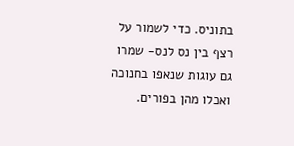בתוניס. כדי לשמור על רצף בין נס לנס- שמרו גם עוגות שנאפו בחנוכה ואכלו מהן בפורים.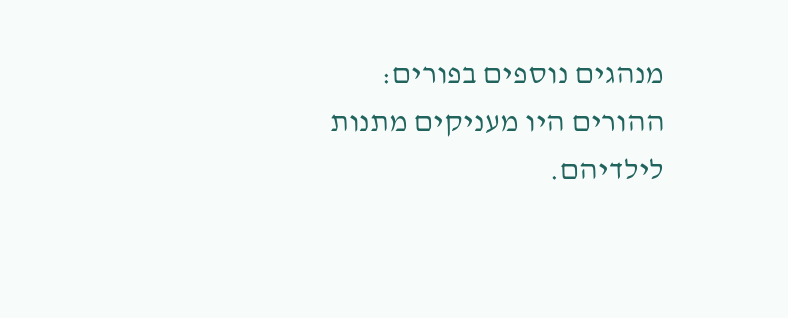מנהגים נוספים בפורים: ההורים היו מעניקים מתנות לילדיהם.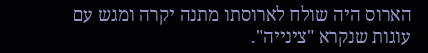הארוס היה שולח לארוסתו מתנה יקרה ומגש עם עוגות שנקרא "צינייה".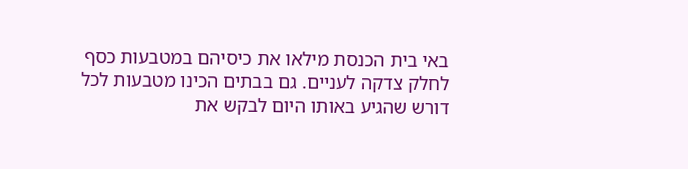באי בית הכנסת מילאו את כיסיהם במטבעות כסף לחלק צדקה לעניים. גם בבתים הכינו מטבעות לכל דורש שהגיע באותו היום לבקש את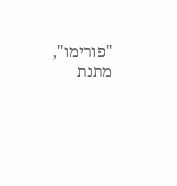"פורימו", מתנת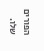הפורים שלו.